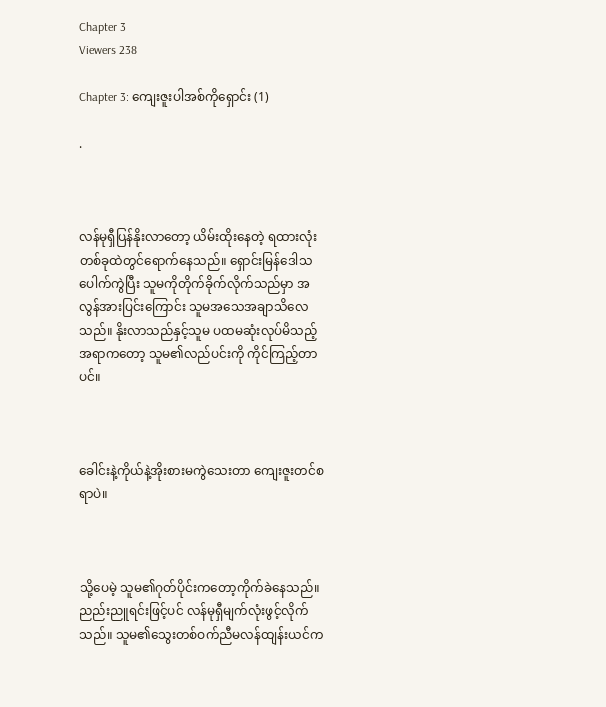Chapter 3
Viewers 238

Chapter 3: ကျေးဇူးပါအစ်ကိုရှောင်း (1)

.



လန်မုရှီပြန်နိုးလာတော့ ယိမ်းထိုးနေတဲ့ ရထားလုံးတစ်ခုထဲတွင်ရောက်နေသည်။ ရှောင်းမြန်ဒေါသပေါက်ကွဲပြီး သူမကိုတိုက်ခိုက်လိုက်သည်မှာ အလွန်အားပြင်းကြောင်း သူမအသေအချာသိလေသည်။ နိုးလာသည်နှင့်သူမ ပထမဆုံးလုပ်မိသည့်အရာကတော့ သူမ၏လည်ပင်းကို ကိုင်ကြည့်တာပင်။



ခေါင်းနဲ့ကိုယ်နဲ့‌အိုးစားမကွဲသေးတာ ကျေးဇူးတင်စရာပဲ။



သို့ပေမဲ့ သူမ၏ဂုတ်ပိုင်းကတော့ကိုက်ခဲနေသည်။ ညည်းညူရင်းဖြင့်ပင် လန်မုရှီမျက်လုံးဖွင့်လိုက်သည်။ သူမ၏သွေးတစ်ဝက်ညီမလန်ထျန်းယင်က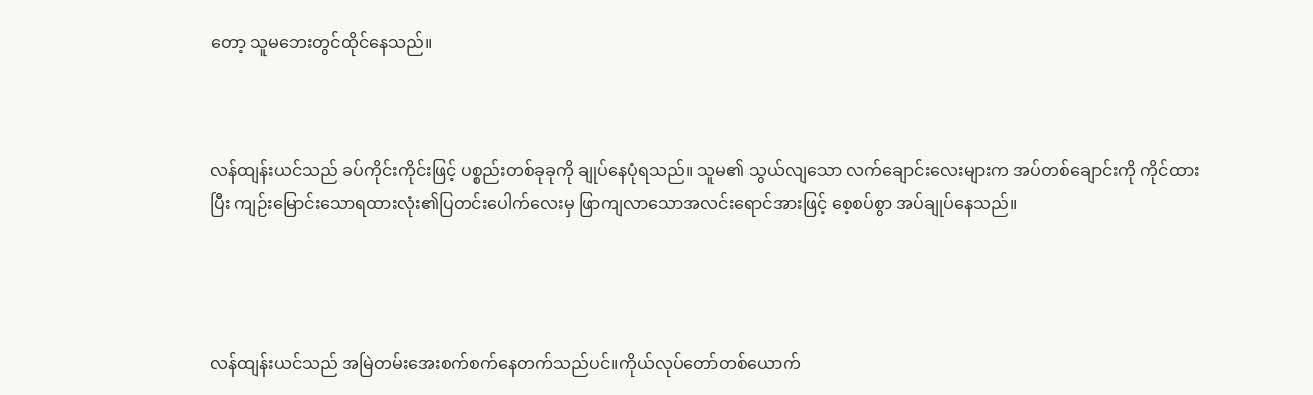တော့ သူမဘေးတွင်ထိုင်နေသည်။



လန်ထျန်းယင်သည် ခပ်ကိုင်းကိုင်းဖြင့် ပစ္စည်းတစ်ခုခုကို ချုပ်နေပုံရသည်။ သူမ၏ သွယ်လျသော လက်ချောင်းလေးများက အပ်တစ်ချောင်းကို ကိုင်ထားပြီး ကျဉ်းမြောင်းသောရထားလုံး၏ပြတင်းပေါက်လေးမှ ဖြာကျလာသောအလင်းရောင်အားဖြင့် စေ့စပ်စွာ အပ်ချုပ်နေသည်။




လန်ထျန်းယင်သည် အမြဲတမ်းအေးစက်စက်နေတက်သည်ပင်။ကိုယ်လုပ်တော်တစ်ယောက်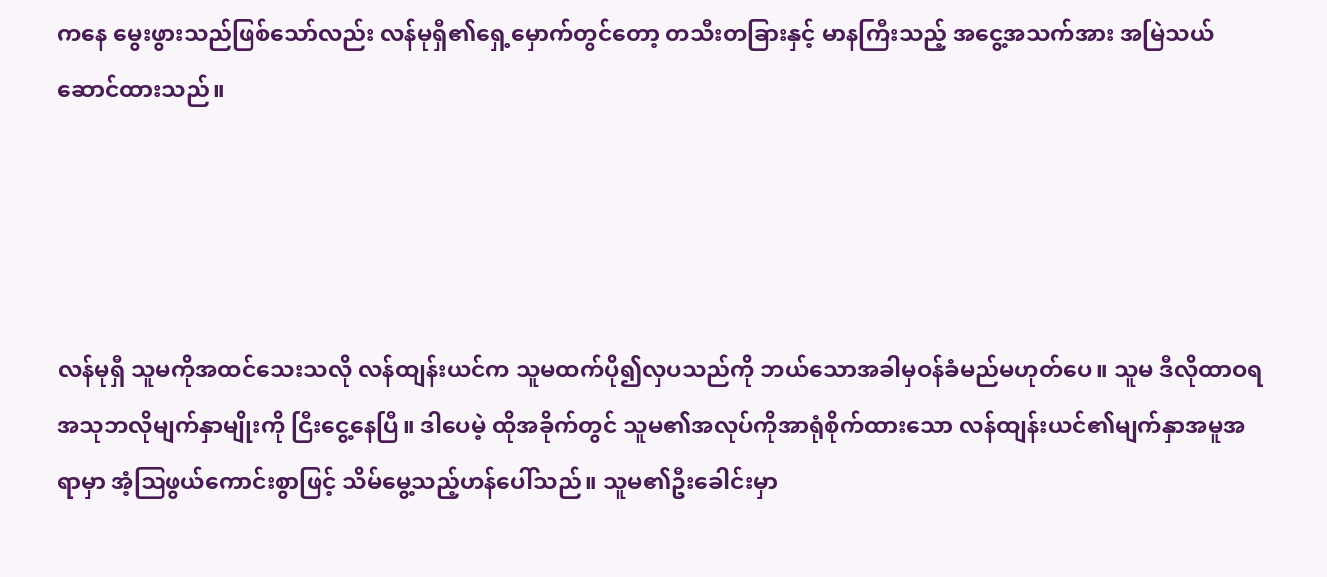ကနေ မွေးဖွားသည်ဖြစ်သော်လည်း လန်မုရှီ၏ရှေ့မှောက်တွင်တော့ တသီးတခြားနှင့် မာနကြီးသည့် အငွေ့အသက်အား အမြဲသယ်ဆောင်ထားသည်။




လန်မုရှီ သူမကိုအထင်သေးသလို လန်ထျန်းယင်က သူမထက်ပို၍လှပသည်ကို ဘယ်သောအခါမှဝန်ခံမည်မဟုတ်ပေ။ သူမ ဒီလိုထာဝရအသုဘလိုမျက်နှာမျိုးကို ငြီးငွေ့နေပြီ။ ဒါပေမဲ့ ထိုအခိုက်တွင် သူမ၏အလုပ်ကိုအာရုံစိုက်ထားသော လန်ထျန်းယင်၏မျက်နှာအမူအရာမှာ အံ့ဩဖွယ်ကောင်းစွာဖြင့် သိမ်မွေ့သည့်ဟန်ပေါ်သည်။ သူမ၏ဦးခေါင်းမှာ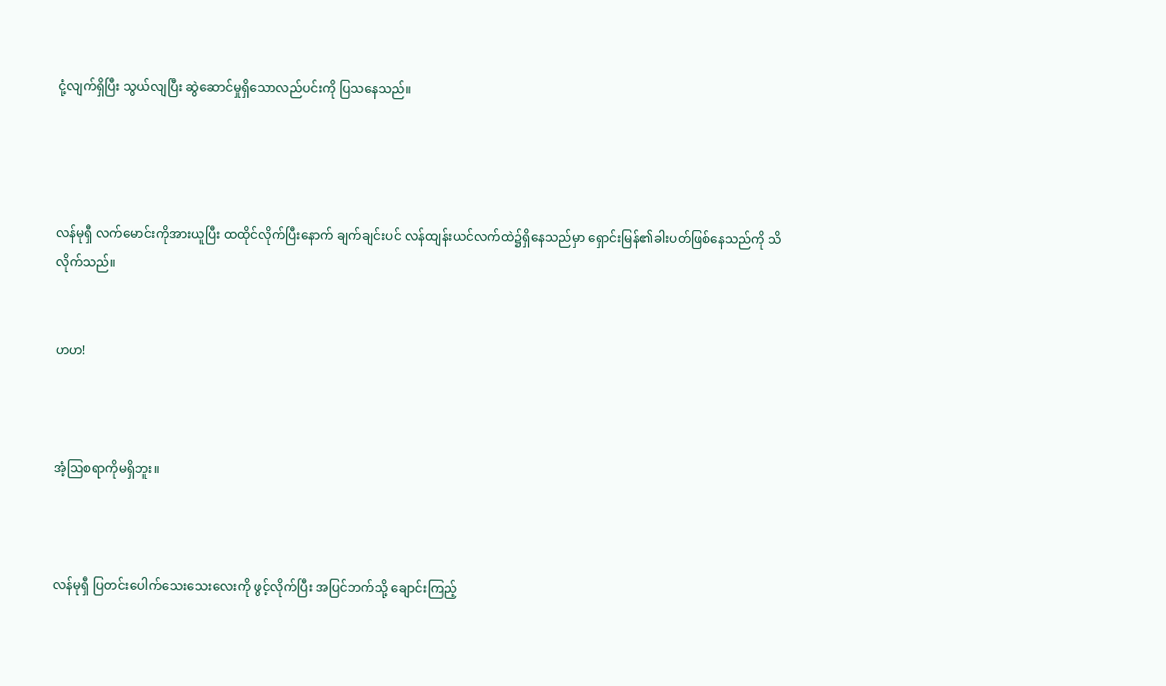ငုံ့လျက်ရှိပြီး သွယ်လျပြီး ဆွဲဆောင်မှုရှိသောလည်ပင်းကို ပြသနေသည်။




လန်မုရှီ လက်မောင်းကိုအားယူပြီး ထထိုင်လိုက်ပြီးနောက် ချက်ချင်းပင် လန်ထျန်းယင်လက်ထဲ၌ရှိနေသည်မှာ ရှောင်းမြန်၏ခါးပတ်ဖြစ်နေသည်ကို သိလိုက်သည်။


ဟဟ!



အံ့ဩစရာကိုမရှိဘူး။



လန်မုရှီ ပြတင်းပေါက်သေးသေးလေးကို ဖွင့်လိုက်ပြီး အပြင်ဘက်သို့ ချောင်းကြည့်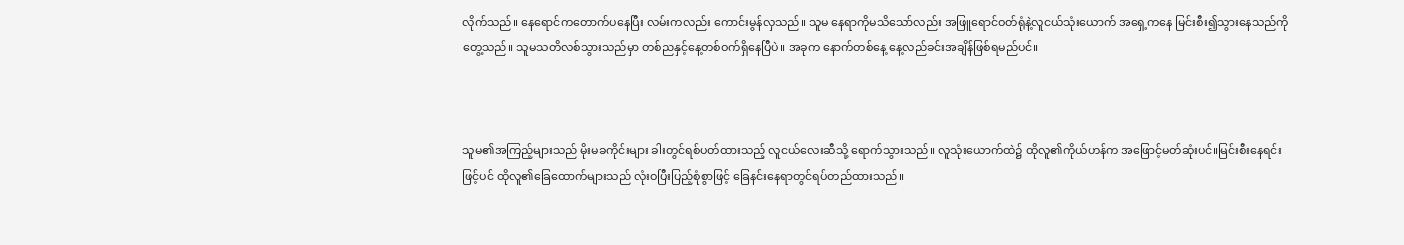လိုက်သည်။ နေရောင်ကတောက်ပနေပြီး လမ်းကလည်း ကောင်းမွန်လှသည်။ သူမ နေရာကိုမသိသော်လည်း အဖြူရောင်ဝတ်ရုံနဲ့လူငယ်သုံးယောက် အရှေ့ကနေ မြင်းစီး၍သွားနေသည်ကို တွေ့သည်။ သူမသတိလစ်သွားသည်မှာ တစ်ညနှင့်နေ့တစ်ဝက်ရှိနေပြီပဲ။ အခုက နောက်တစ်နေ့ နေ့လည်ခင်းအချိန်ဖြစ်ရမည်ပင်။



သူမ၏အကြည့်များသည် မိုးမခကိုင်းများ ခါးတွင်ရစ်ပတ်ထားသည့် လူငယ်လေးဆီသို့ ရောက်သွားသည်။ လူသုံးယောက်ထဲ၌ ထိုလူ၏ကိုယ်ဟန်က အဖြောင့်မတ်ဆုံးပင်။မြင်းစီးနေရင်းဖြင့်ပင် ထိုလူ၏ခြေထောက်များသည် လုံးဝပြီးပြည့်စုံစွာဖြင့် ခြေနင်းနေရာတွင်ရပ်တည်ထားသည်။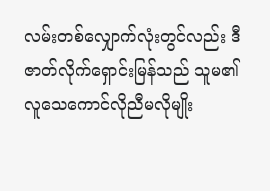လမ်းတစ်လျှောက်လုံးတွင်လည်း ဒီဇာတ်လိုက်ရှောင်းမြန်သည် သူမ၏လူသေကောင်လိုညီမလိုမျိုး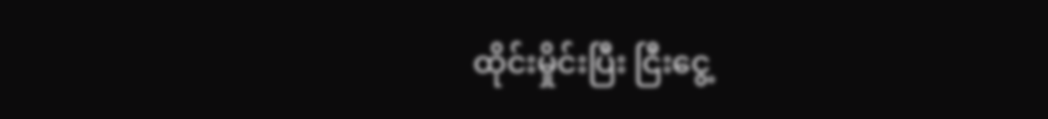ထိုင်းမှိုင်းပြီး ငြီးငွေ့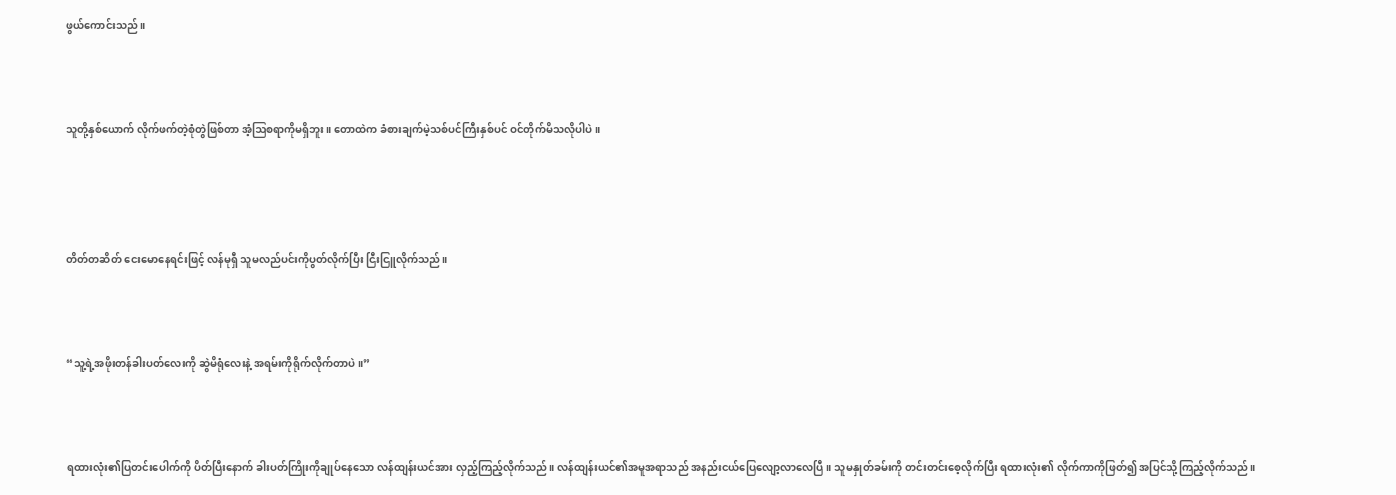ဖွယ်ကောင်းသည်။



သူတို့နှစ်ယောက် လိုက်ဖက်တဲ့စုံတွဲဖြစ်တာ အံ့ဩစရာကိုမရှိဘူး။ တောထဲက ခံစားချက်မဲ့သစ်ပင်ကြီးနှစ်ပင် ဝင်တိုက်မိသလိုပါပဲ။




တိတ်တဆိတ် ငေးမောနေရင်းဖြင့် လန်မုရှီ သူမလည်ပင်းကိုပွတ်လိုက်ပြီး ငြီးငြူလိုက်သည်။



“သူ့ရဲ့အဖိုးတန်ခါးပတ်လေးကို ဆွဲမိရုံလေးနဲ့ အရမ်းကိုရိုက်လိုက်တာပဲ။”



ရထားလုံး၏ပြတင်းပေါက်ကို ပိတ်ပြီးနောက် ခါးပတ်ကြိုးကိုချုပ်နေသော လန်ထျန်းယင်အား လှည့်ကြည့်လိုက်သည်။ လန်ထျန်းယင်၏အမူအရာသည် အနည်းငယ်ပြေလျော့လာလေပြီ။ သူမနှုတ်ခမ်းကို တင်းတင်းစေ့လိုက်ပြီး ရထားလုံး၏ လိုက်ကာကိုဖြတ်၍ အပြင်သို့ကြည့်လိုက်သည်။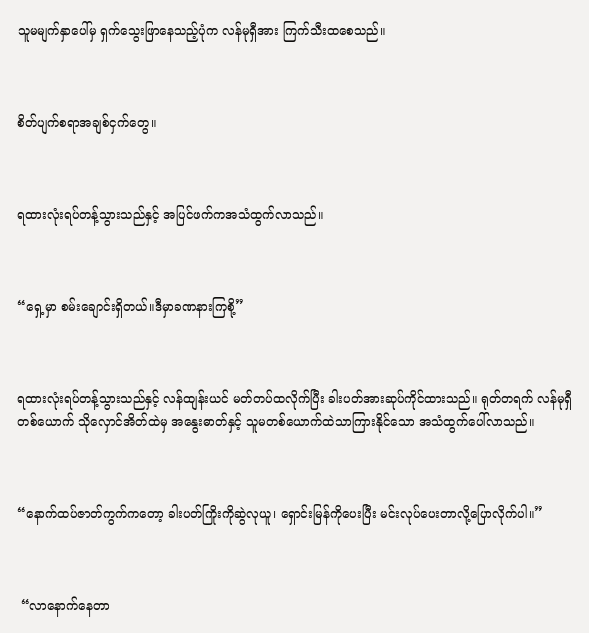သူမမျက်နှာပေါ်မှ ရှက်သွေးဖြာနေသည့်ပုံက လန်မုရှီအား ကြက်သီးထစေသည်။



စိတ်ပျက်စရာအချစ်ငှက်တွေ။



ရထားလုံးရပ်တန့်သွားသည်နှင့် အပြင်ဖက်ကအသံထွက်လာသည်။



“ရှေ့မှာ စမ်းချောင်းရှိတယ်။ဒီမှာခဏနားကြစို့”



ရထားလုံးရပ်တန့်သွားသည်နှင့် လန်ထျန်းယင် မတ်တပ်ထလိုက်ပြီး ခါးပတ်အားဆုပ်ကိုင်ထားသည်။ ရုတ်တရက် လန်မုရှီတစ်ယောက် သိုလှောင်အိတ်ထဲမှ အနွေးဓာတ်နှင့် သူမတစ်ယောက်ထဲသာကြားနိုင်သော အသံထွက်ပေါ်လာသည်။



“နောက်ထပ်ဇာတ်ကွက်ကတော့ ခါးပတ်ကြိုးကိုဆွဲလုယူ၊ ရှောင်းမြန်ကိုပေးပြီး မင်းလုပ်ပေးတာလို့ပြောလိုက်ပါ။”



 “လာနောက်နေတာ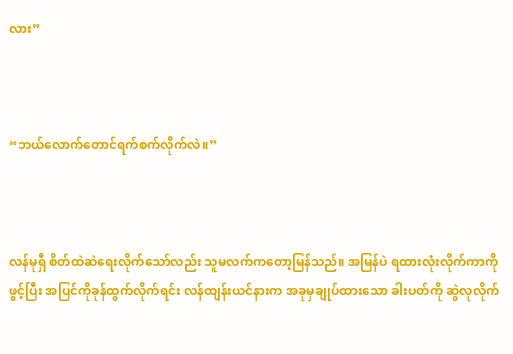လား”



“ဘယ်လောက်တောင်ရက်စက်လိုက်လဲ။”



လန်မုရှီ စိတ်ထဲဆဲရေးလိုက်သော်လည်း သူမလက်ကတော့မြန်သည်။ အမြန်ပဲ ရထားလုံးလိုက်ကာကိုဖွင့်ပြီး အပြင်ကိုခုန်ထွက်လိုက်ရင်း လန်ထျန်းယင်နားက အခုမှချုပ်ထားသော ခါးပတ်ကို ဆွဲလုလိုက်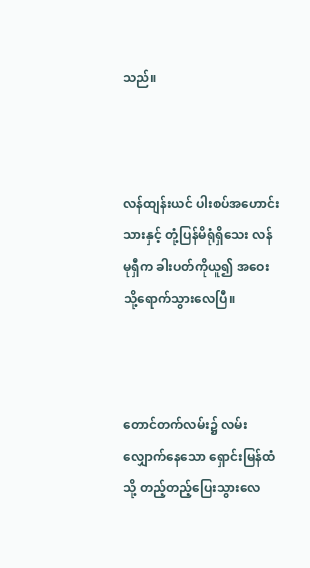သည်။



လန်ထျန်းယင် ပါးစပ်အဟောင်းသားနှင့် တုံ့ပြန်မိရုံရှိသေး လန်မုရှီက ခါးပတ်ကိုယူ၍ အဝေးသို့ရောက်သွားလေပြီ။



တောင်တက်လမ်း၌ လမ်းလျှောက်နေသော ရှောင်းမြန်ထံသို့ တည့်တည့်ပြေးသွားလေ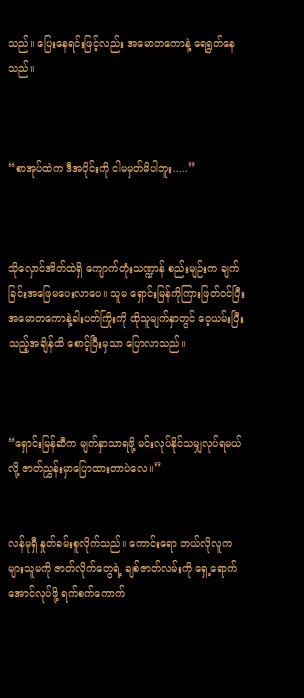သည်။ ပြေးနေရင်းဖြင့်လည်း အမောတကောနဲ့ ရေရွတ်နေသည်။



“စာအုပ်ထဲက ဒီအပိုင်းကို ငါမမှတ်မိပါဘူး.....”



သိုလှောင်အိတ်ထဲရှိ ကျောက်တုံးသဏ္ဍာန် စည်းမျဉ်းက ချက်ခြင်းအဖြေမပေးလာပေ။ သူမ ရှောင်းမြန်ကိုကြားဖြတ်ဝင်ပြီး အမောတကောနဲ့ခါးပတ်ကြိုးကို ထိုသူမျက်နှာတွင် ဝေ့ယမ်းပြီးသည့်အချိန်ထိ စောင့်ပြီးမှသာ ပြောလာသည်။



“ရှောင်းမြန်ဆီက မျက်နှာသာရဖို့ မင်းလုပ်နိုင်သမျှလုပ်ရမယ်လို့ ဇာတ်ညွှန်းမှာပြောထားတာပဲ‌လေ။”


လန်မုရှီ နှုတ်ခမ်းစူလိုက်သည်။ ကောင်းရော ဘယ်လိုလူကများသူမကို ဇာတ်လိုက်တွေရဲ့ ချစ်ဇာတ်လမ်းကို ရှေ့ရောက်အောင်လုပ်ဖို့ ရက်စက်ကောက်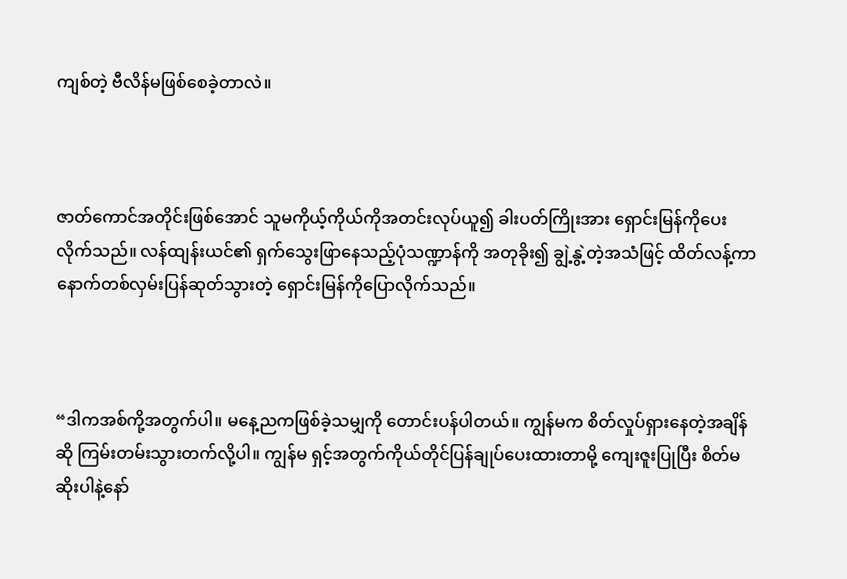ကျစ်တဲ့ ဗီလိန်မဖြစ်စေခဲ့တာလဲ။



ဇာတ်ကောင်အတိုင်းဖြစ်အောင် သူမကိုယ့်ကိုယ်ကိုအတင်းလုပ်ယူ၍ ခါးပတ်ကြိုးအား ရှောင်းမြန်ကိုပေးလိုက်သည်။ လန်ထျန်းယင်၏ ရှက်သွေးဖြာနေသည့်ပုံသဏ္ဍာန်ကို အတုခိုး၍ ချွဲ့နွဲ့တဲ့အသံဖြင့် ထိတ်လန့်ကာ နောက်တစ်လှမ်းပြန်ဆုတ်သွားတဲ့ ရှောင်းမြန်ကိုပြောလိုက်သည်။



“ဒါကအစ်ကို့အတွက်ပါ။ မနေ့ညကဖြစ်ခဲ့သမျှကို တောင်းပန်ပါတယ်။ ကျွန်မက စိတ်လှုပ်ရှားနေတဲ့အချိန်ဆို ကြမ်းတမ်းသွားတက်လို့ပါ။ ကျွန်မ ရှင့်အတွက်ကိုယ်တိုင်ပြန်ချုပ်ပေးထားတာမို့ ကျေးဇူးပြုပြီး စိတ်မဆိုးပါနဲ့နော်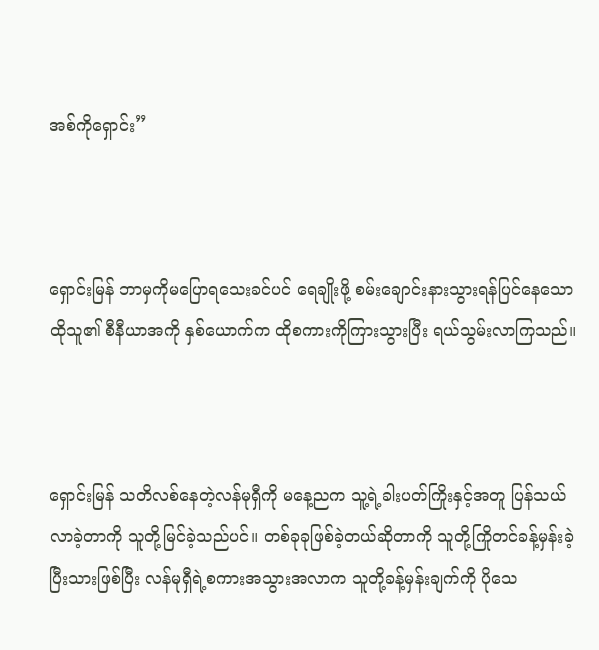အစ်ကိုရှောင်း”



ရှောင်းမြန် ဘာမှကိုမပြောရသေးခင်ပင် ရေချိုးဖို့ စမ်းချောင်းနားသွားရန်ပြင်နေသော ထိုသူ၏ စီနီယာအကို နှစ်ယောက်က ထိုစကားကိုကြားသွားပြီး ရယ်သွမ်းလာကြသည်။



ရှောင်းမြန် သတိလစ်နေတဲ့လန်မုရှီကို မနေ့ညက သူ့ရဲ့ခါးပတ်ကြိုးနှင့်အတူ ပြန်သယ်လာခဲ့တာကို သူတို့မြင်ခဲ့သည်ပင်။ တစ်ခုခုဖြစ်ခဲ့တယ်ဆိုတာကို သူတို့ကြိုတင်ခန့်မှန်းခဲ့ပြီးသားဖြစ်ပြီး လန်မုရှီရဲ့စကားအသွားအလာက သူတို့ခန့်မှန်းချက်ကို ပိုသေ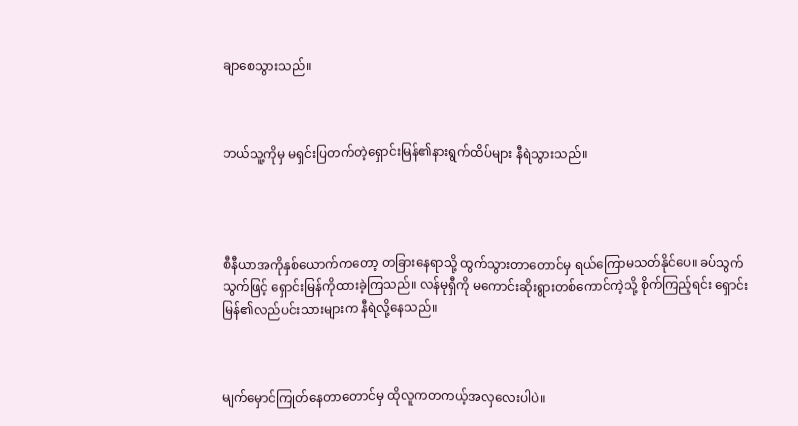ချာစေသွားသည်။



ဘယ်သူ့ကိုမှ မရှင်းပြတက်တဲ့ရှောင်းမြန်၏နားရွက်ထိပ်များ နီရဲသွားသည်။




စီနီယာအကိုနှစ်ယောက်ကတော့ တခြားနေရာသို့ ထွက်သွားတာတောင်မှ ရယ်ကြောမသတ်နိုင်ပေ။ ခပ်သွက်သွက်ဖြင့် ရှောင်းမြန်ကိုထားခဲ့ကြသည်။ လန်မုရှီကို မကောင်းဆိုးရွားတစ်ကောင်ကဲ့သို့ စိုက်ကြည့်ရင်း ရှောင်းမြန်၏လည်ပင်းသားများက နီရဲလို့နေသည်။



မျက်မှောင်ကြုတ်နေတာတောင်မှ ထိုလူကတကယ့်အလှလေးပါပဲ။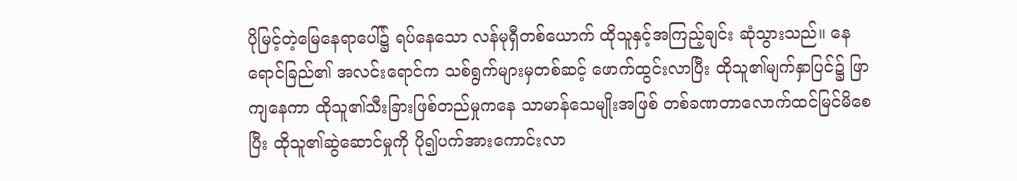ပိုမြင့်တဲ့မြေနေရာပေါ်၌ ရပ်နေသော လန်မုရှီတစ်ယောက် ထိုသူနှင့်အကြည့်ချင်း ဆုံသွားသည်။ နေရောင်ခြည်၏ အလင်းရောင်က သစ်ရွက်များမှတစ်ဆင့် ဖောက်ထွင်းလာပြီး ထိုသူ၏မျက်နှာပြင်၌ ဖြာကျနေကာ ထိုသူ၏သီးခြားဖြစ်တည်မှုကနေ သာမာန်သေမျိုးအဖြစ် တစ်ခဏတာလောက်ထင်မြင်မိစေပြီး ထိုသူ၏ဆွဲဆောင်မှုကို ပို၍ပက်အားကောင်းလာ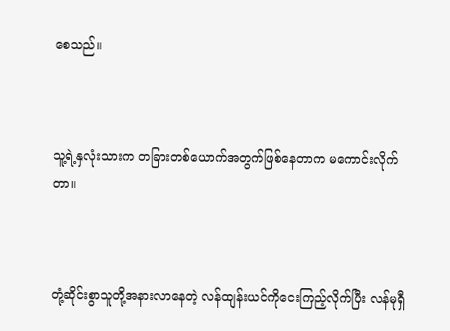စေသည်။



သူ့ရဲ့နှလုံးသားက တခြားတစ်ယောက်အတွက်ဖြစ်နေတာက မကောင်းလိုက်တာ။



တုံ့ဆိုင်းစွာသူတို့အနားလာနေတဲ့ လန်ထျန်းယင်ကိုငေးကြည့်လိုက်ပြီး လန်မုရှီ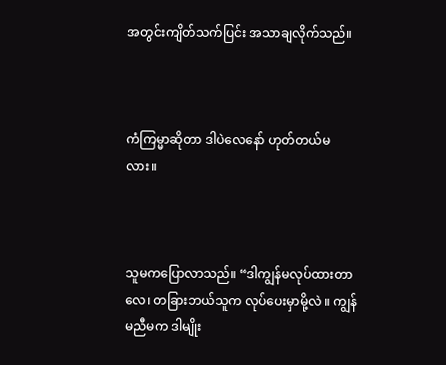အတွင်းကျိတ်သက်ပြင်း အသာချလိုက်သည်။



ကံကြမ္မာဆိုတာ ဒါပဲလေနော် ဟုတ်တယ်မလား။



သူမကပြောလာသည်။ “ဒါကျွန်မလုပ်ထားတာလေ၊ တခြားဘယ်သူက လုပ်ပေးမှာမို့လဲ ။ ကျွန်မညီမက ဒါမျိုး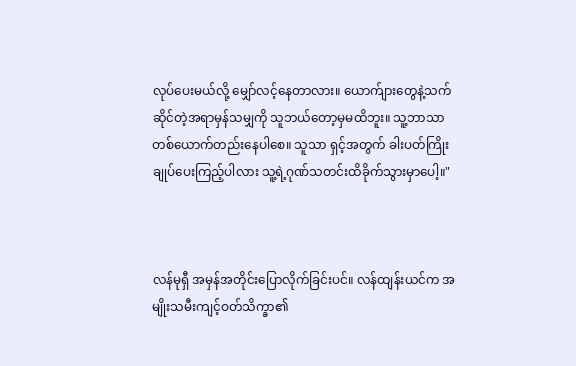လုပ်ပေးမယ်လို့ မျှော်လင့်နေတာလား။ ယောက်ျားတွေနဲ့သက်ဆိုင်တဲ့အရာမှန်သမျှကို သူဘယ်တော့မှမထိဘူး။ သူ့ဘာသာတစ်ယောက်တည်းနေပါစေ။ သူသာ ရှင့်အတွက် ခါးပတ်ကြိုးချုပ်ပေးကြည့်ပါလား သူ့ရဲ့ဂုဏ်သတင်းထိခိုက်သွားမှာပေါ့။"



လန်မုရှီ အမှန်အတိုင်းပြောလိုက်ခြင်းပင်။ လန်ထျန်းယင်က အမျိုးသမီးကျင့်ဝတ်သိက္ခာ၏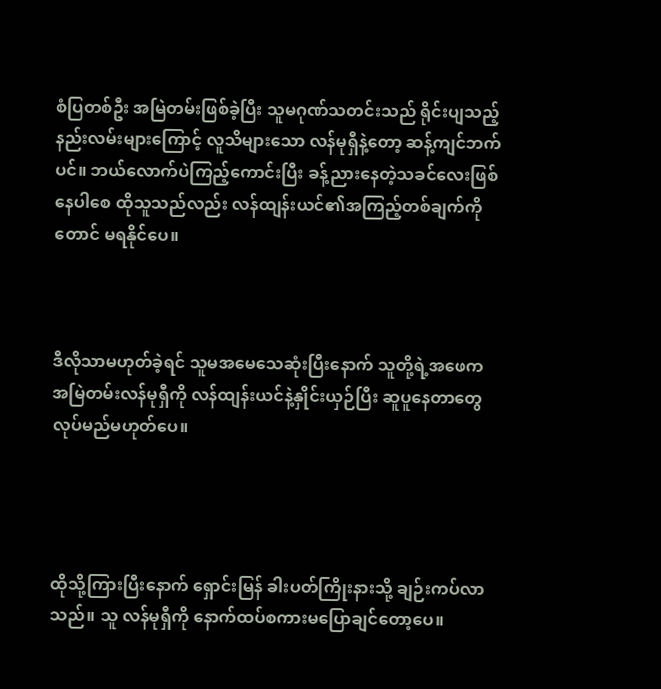စံပြတစ်ဦး အမြဲတမ်းဖြစ်ခဲ့ပြီး သူမဂုဏ်သတင်းသည် ရိုင်းပျသည့်နည်းလမ်းများကြောင့် လူသိများသော လန်မုရှီနဲ့တော့ ဆန့်ကျင်ဘက်ပင်။ ဘယ်လောက်ပဲကြည့်ကောင်းပြီး ခန့်ညားနေတဲ့သခင်လေးဖြစ်နေပါစေ ထိုသူသည်လည်း လန်ထျန်းယင်၏အကြည့်တစ်ချက်ကိုတောင် မရနိုင်ပေ။



ဒီလိုသာမဟုတ်ခဲ့ရင် သူမအမေသေဆုံးပြီးနောက် သူတို့ရဲ့အဖေက အမြဲတမ်းလန်မုရှီကို လန်ထျန်းယင်နဲ့နှိုင်းယှဉ်ပြီး ဆူပူနေတာတွေ လုပ်မည်မဟုတ်ပေ။




ထိုသို့ကြားပြီးနောက် ရှောင်းမြန် ခါးပတ်ကြိုးနားသို့ ချဉ်းကပ်လာသည်။ သူ လန်မုရှီကို နောက်ထပ်စကားမပြောချင်တော့ပေ။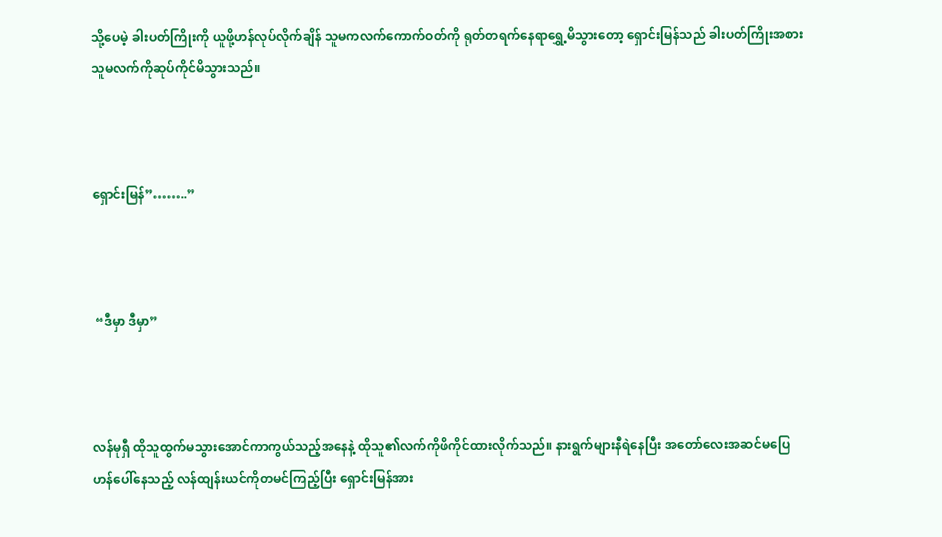သို့ပေမဲ့ ခါးပတ်ကြိုးကို ယူဖို့ဟန်လုပ်လိုက်ချိန် သူမကလက်ကောက်ဝတ်ကို ရုတ်တရက်နေရာရွှေ့မိသွားတော့ ရှောင်းမြန်သည် ခါးပတ်ကြိုးအစား သူမလက်ကိုဆုပ်ကိုင်မိသွားသည်။



ရှောင်းမြန်”……..”



 “ဒီမှာ ဒီမှာ”



လန်မုရှီ ထိုသူထွက်မသွားအောင်ကာကွယ်သည့်အနေနဲ့ ထိုသူ၏လက်ကိုဖိကိုင်ထားလိုက်သည်။ နားရွက်များနီရဲနေပြီး အတော်လေးအဆင်မပြေဟန်ပေါ်နေသည့် လန်ထျန်းယင်ကိုတမင်ကြည့်ပြီး ရှောင်းမြန်အား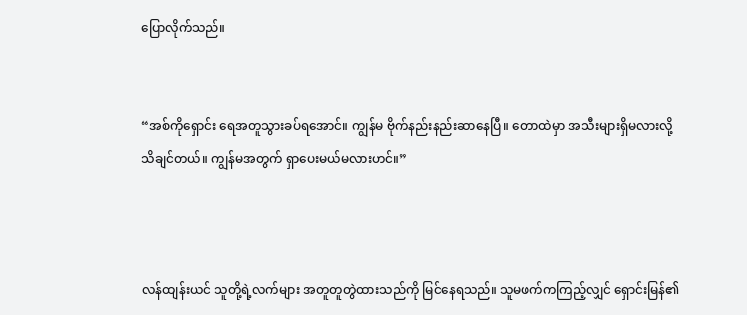ပြောလိုက်သည်။


“အစ်ကိုရှောင်း ရေအတူသွားခပ်ရအောင်။ ကျွန်မ ဗိုက်နည်းနည်းဆာနေပြီ။ တောထဲမှာ အသီးများရှိမလားလို့သိချင်တယ်။ ကျွန်မအတွက် ရှာပေးမယ်မလားဟင်။”



လန်ထျန်းယင် သူတို့ရဲ့လက်များ အတူတူတွဲထားသည်ကို မြင်နေရသည်။ သူမဖက်ကကြည့်လျှင် ရှောင်းမြန်၏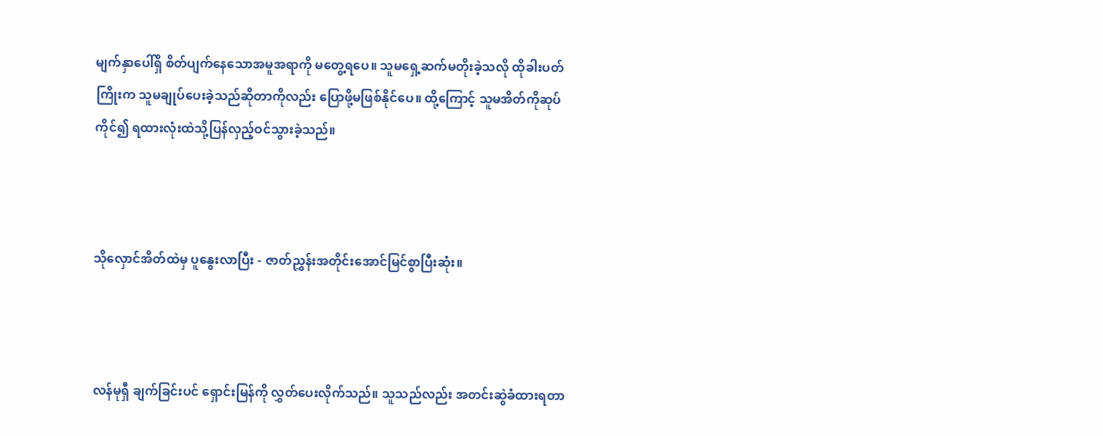မျက်နှာပေါ်ရှိ စိတ်ပျက်နေသောအမူအရာကို မတွေ့ရပေ။ သူမရှေ့ဆက်မတိုးခဲ့သလို ထိုခါးပတ်ကြိုးက သူမချုပ်ပေးခဲ့သည်ဆိုတာကိုလည်း ပြောဖို့မဖြစ်နိုင်ပေ။ ထို့ကြောင့် သူမအိတ်ကိုဆုပ်ကိုင်၍ ရထားလုံးထဲသို့ပြန်လှည့်ဝင်သွားခဲ့သည်။



သိုလှောင်အိတ်ထဲမှ ပူနွေးလာပြီး - ဇာတ်ညွှန်းအတိုင်းအောင်မြင်စွာပြီးဆုံး။



လန်မုရှီ ချက်ခြင်းပင် ရှောင်းမြန်ကို လွှတ်ပေးလိုက်သည်။ သူသည်လည်း အတင်းဆွဲခံထားရတာ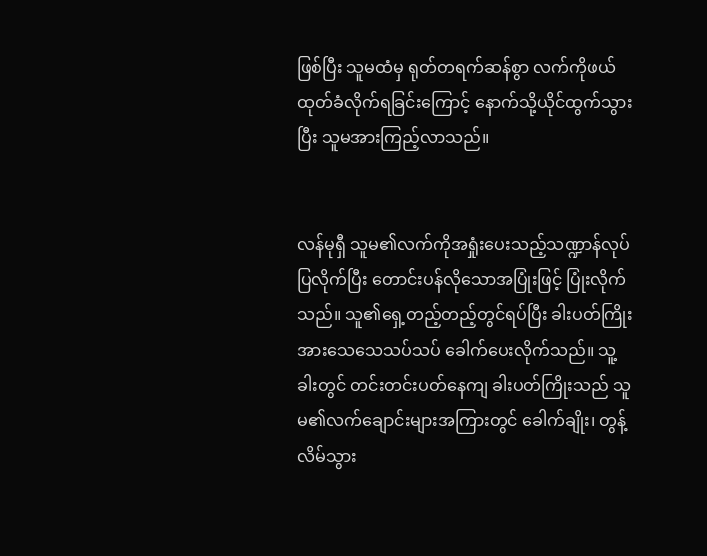ဖြစ်ပြီး သူမထံမှ ရုတ်တရက်ဆန်စွာ လက်ကိုဖယ်ထုတ်ခံလိုက်ရခြင်းကြောင့် နောက်သို့ယိုင်ထွက်သွားပြီး သူမအားကြည့်လာသည်။


လန်မုရှီ သူမ၏လက်ကိုအရှုံးပေးသည့်သဏ္ဍာန်လုပ်ပြလိုက်ပြီး တောင်းပန်လိုသောအပြုံးဖြင့် ပြုံးလိုက်သည်။ သူ၏ရှေ့တည့်တည့်တွင်ရပ်ပြီး ခါးပတ်ကြိုးအားသေသေသပ်သပ် ခေါက်ပေးလိုက်သည်။ သူ့ခါးတွင် တင်းတင်းပတ်နေကျ ခါးပတ်ကြိုးသည် သူမ၏လက်ချောင်းများအကြားတွင် ခေါက်ချိုး၊ တွန့်လိမ်သွား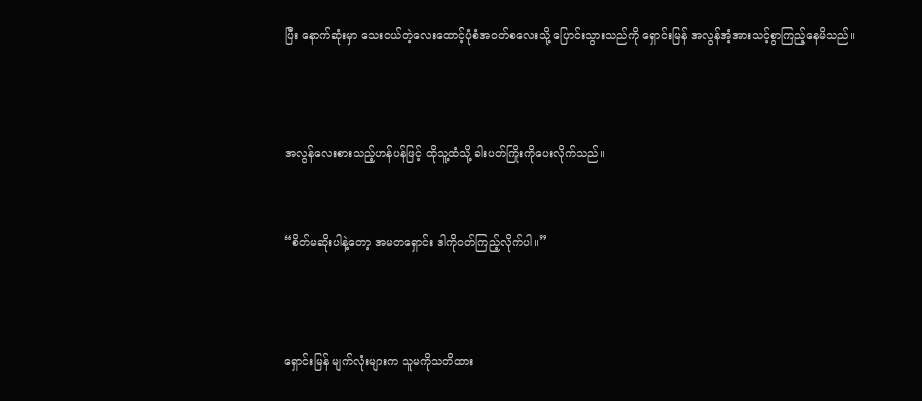ပြီး နောက်ဆုံးမှာ သေးငယ်တဲ့လေးထောင့်ပုံစံအဝတ်စလေးသို့ ပြောင်းသွားသည်ကို ရှောင်းမြန် အလွန်အံ့အားသင့်စွာကြည့်နေမိသည်။



အလွန်လေးစားသည့်ဟန်ပန်ဖြင့် ထိုသူ့ထံသို့ ခါးပတ်ကြိုးကိုပေးလိုက်သည်။


“စိတ်မဆိုးပါနဲ့တော့ အမတရှောင်း ဒါကိုဝတ်ကြည့်လိုက်ပါ။”



ရှောင်းမြန် မျက်လုံးများက သူမကိုသတိထား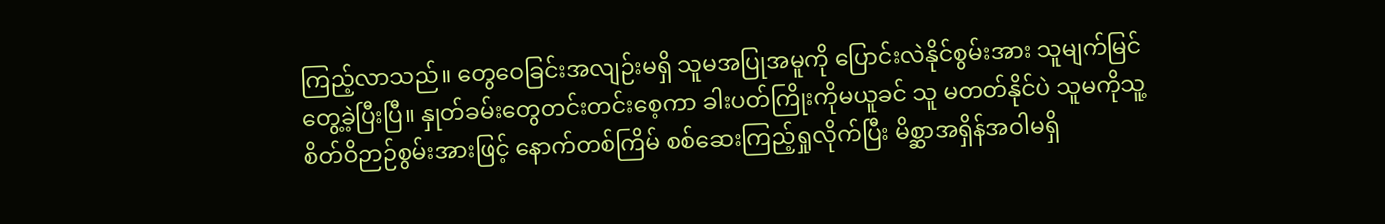ကြည့်လာသည်။ တွေဝေခြင်းအလျဉ်းမရှိ သူမအပြုအမူကို ပြောင်းလဲနိုင်စွမ်းအား ‌သူမျက်မြင်တွေ့ခဲ့ပြီးပြီ။ နှုတ်ခမ်းတွေတင်းတင်းစေ့ကာ ခါးပတ်ကြိုးကိုမယူခင် သူ မတတ်နိုင်ပဲ သူမကိုသူ့စိတ်ဝိဉာဉ်စွမ်းအားဖြင့် နောက်တစ်ကြိမ် စစ်ဆေးကြည့်ရှုလိုက်ပြီး မိစ္ဆာအရှိန်အဝါမရှိ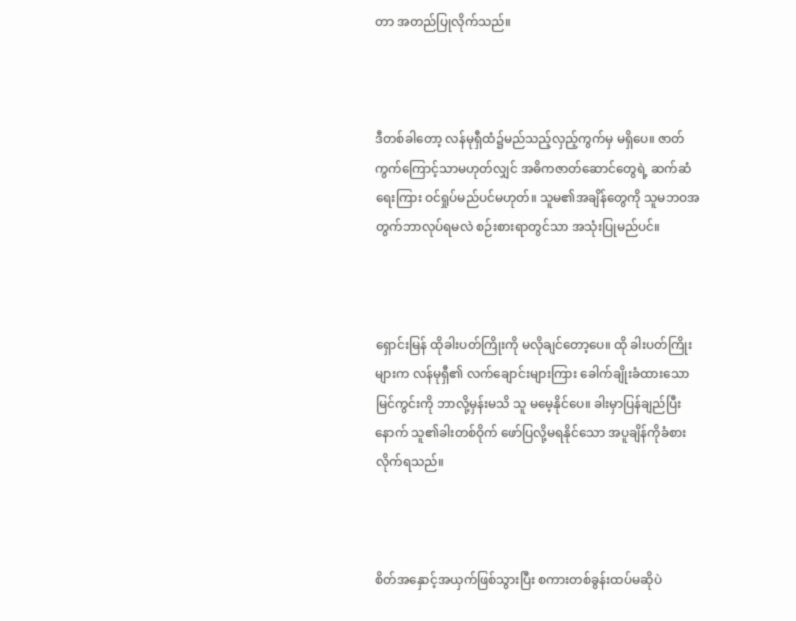တာ အတည်ပြုလိုက်သည်။



ဒီတစ်ခါတော့ လန်မုရှီထံ၌မည်သည့်လှည့်ကွက်မှ မရှိပေ။ ဇာတ်ကွက်ကြောင့်သာမဟုတ်လျှင် အဓိကဇာတ်ဆောင်တွေရဲ့ ဆက်ဆံရေးကြား ဝင်ရှုပ်မည်ပင်မဟုတ်။ သူမ၏အချိန်တွေကို သူမဘဝအတွက်ဘာလုပ်ရမလဲ စဉ်းစားရာတွင်သာ အသုံးပြုမည်ပင်။



ရှောင်းမြန် ထိုခါးပတ်ကြိုးကို မလိုချင်တော့ပေ။ ထို ခါးပတ်ကြိုးများက လန်မုရှီ၏ လက်ချောင်းများကြား ခေါက်ချိုးခံထားသောမြင်ကွင်းကို ဘာလို့မှန်းမသိ သူ မမေ့နိုင်ပေ။ ခါးမှာပြန်ချည်ပြီးနောက် သူ၏ခါးတစ်ဝိုက် ဖော်ပြလို့မရနိုင်သော အပူချိန်ကိုခံစားလိုက်ရသည်။



စိတ်အနှောင့်အယှက်ဖြစ်သွားပြီး စကားတစ်ခွန်းထပ်မဆိုပဲ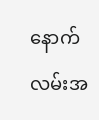နောက်လမ်းအ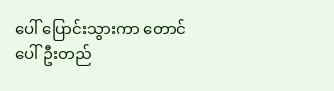ပေါ် ပြောင်းသွားကာ တောင်ပေါ်ဦးတည်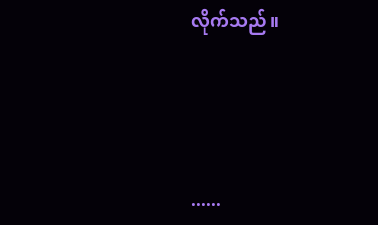လိုက်သည်။




......